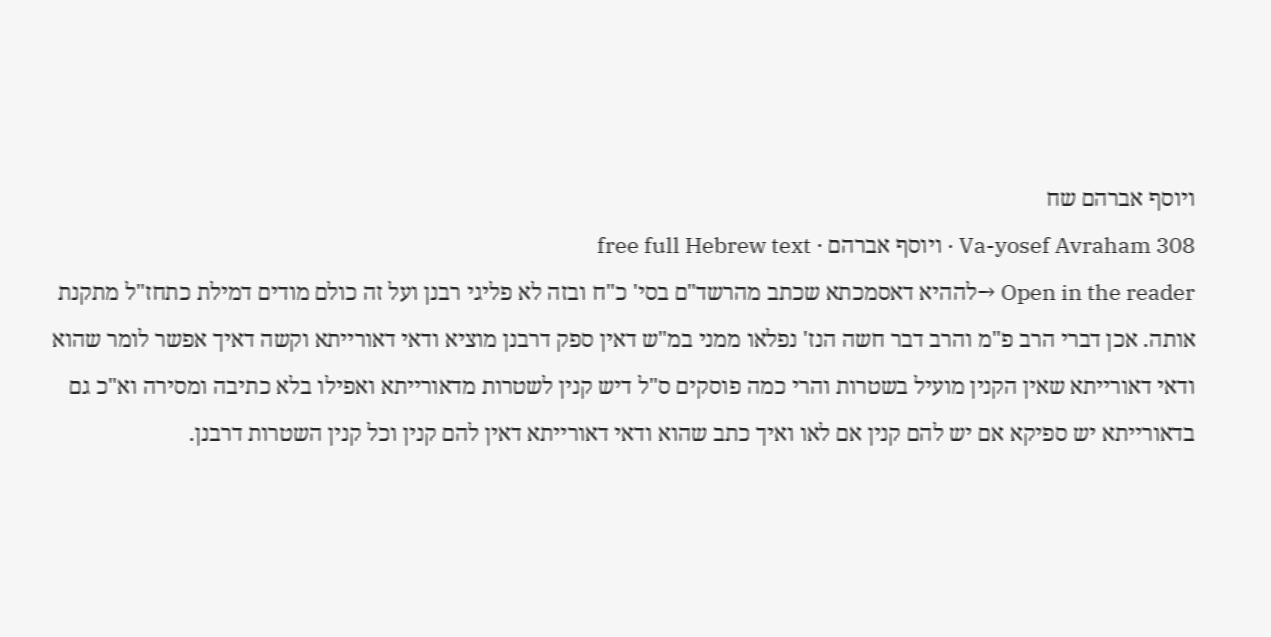ויוסף אברהם שח
Va-yosef Avraham 308 · ויוסף אברהם · free full Hebrew text
Open in the reader →לההיא דאסמכתא שכתב מהרשד"ם בסי' כ"ח ובזה לא פליגי רבנן ועל זה כולם מודים דמילת כתחז"ל מתקנת אותה. אכן דברי הרב פ"מ והרב דבר חשה הנז' נפלאו ממני במ"ש דאין ספק דרבנן מוציא ודאי דאורייתא וקשה דאיך אפשר לומר שהוא ודאי דאורייתא שאין הקנין מועיל בשטרות והרי כמה פוסקים ס"ל דיש קנין לשטרות מדאורייתא ואפילו בלא כתיבה ומסירה וא"כ גם בדאורייתא יש ספיקא אם יש להם קנין אם לאו ואיך כתב שהוא ודאי דאורייתא דאין להם קנין וכל קנין השטרות דרבנן.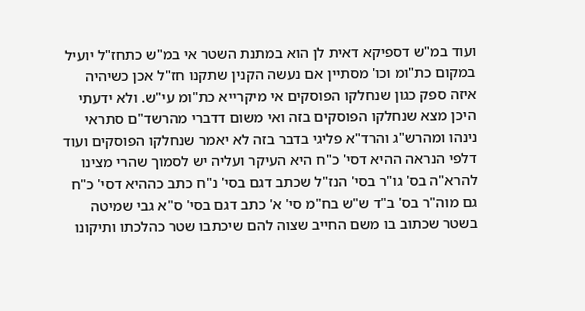ועוד במ"ש דספיקא דאית לן הוא במתנת השטר אי במ"ש כתחז"ל יועיל במקום כת"ומ וכו' מסתיין אם נעשה הקנין שתקנו חז"ל אכן כשיהיה איזה ספק כגון שנחלקו הפוסקים אי מיקרייא כת"ומ עי"ש. ולא ידעתי היכן מצא שנחלקו הפוסקים בזה ואי משום דדברי מהרשד"ם סתראי נינהו ומהרש"ג והרד"א פליגי בדבר בזה לא יאמר שנחלקו הפוסקים ועוד דלפי הנראה ההיא דסי' כ"ח היא העיקר ועליה יש לסמוך שהרי מצינו להרא"ה בס' גו"ר בסי' הנז"ל שכתב דגם בסי' נ"ח כתב כההיא דסי' כ"ח גם מוה"ר בס' ב"ד ש"ש בח"מ סי' א' כתב דגם בסי' ס"א גבי שמיטה בשטר שכתוב בו משם החייב שצוה להם שיכתבו שטר כהלכתו ותיקונו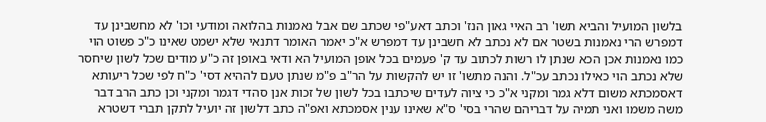בלשון המועיל והביא תשו' רב האיי גאון הנז' וכתב דאע"פי שכתב שם אבל נאמנות בהלואה ומודעי וכו' לא מחשבינן עד דמפרש הרי נאמנות בשטר אם לא נכתב לא חשבינן עד דמפרש א"כ יאמר האומר דתנאי שלא ישמט שאינו כ"כ פשוט הוי כמו נאמנות אכן הכא שנתן לו רשות לכתוב עד ק' פעמים בכל אופן המועיל הא ודאי באופן זה כ"ע מודים שכל לשון שיחסר שלא נכתב הוי כאילו נכתב עכ"ל. והנה מתשו' זו יש להקשות על הר"ב פ"מ שנתן טעם לההיא דסי' כ"ח לפי שכל ריעותא דאסמכתא משום דלא גמר ומקני א"כ כי ציוה לעדים שיכתבו בכל לשון של זכות אנן סהדי דגמר ומקני וכן כתב הרב דבר משה משמו ואני תמיה על דבריהם שהרי בסי' ס"א שאינו ענין אסמכתא ואפ"ה כתב דלשון זה יועיל לתקן תברי דשטרא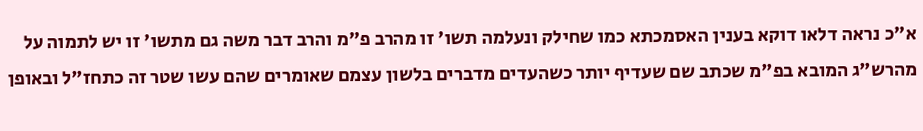א"כ נראה דלאו דוקא בענין האסמכתא כמו שחילק ונעלמה תשו' זו מהרב פ"מ והרב דבר משה גם מתשו' זו יש לתמוה על מהרש"ג המובא בפ"מ שכתב שם שעדיף יותר כשהעדים מדברים בלשון עצמם שאומרים שהם עשו שטר זה כתחז"ל ובאופן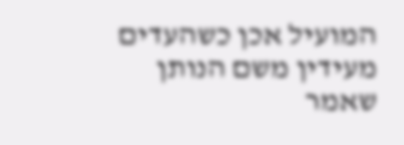המועיל אכן כשהעדים מעידין משם הנותן שאמר